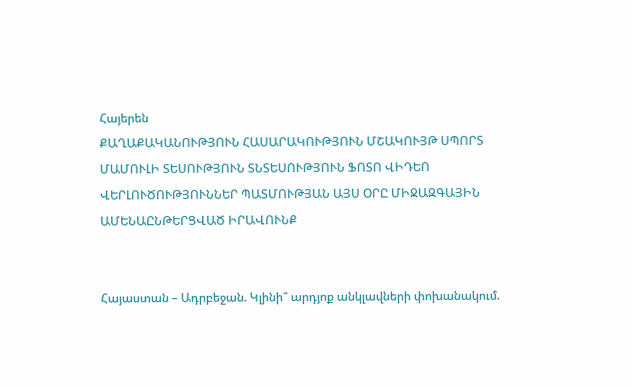Հայերեն
ՔԱՂԱՔԱԿԱՆՈՒԹՅՈՒՆ ՀԱՍԱՐԱԿՈՒԹՅՈՒՆ ՄՇԱԿՈՒՅԹ ՍՊՈՐՏ ՄԱՄՈՒԼԻ ՏԵՍՈՒԹՅՈՒՆ ՏՆՏԵՍՈՒԹՅՈՒՆ ՖՈՏՈ ՎԻԴԵՈ ՎԵՐԼՈՒԾՈՒԹՅՈՒՆՆԵՐ ՊԱՏՄՈՒԹՅԱՆ ԱՅՍ ՕՐԸ ՄԻՋԱԶԳԱՅԻՆ ԱՄԵՆԱԸՆԹԵՐՑՎԱԾ ԻՐԱՎՈՒՆՔ


Հայաստան – Ադրբեջան. Կլինի՞ արդյոք անկլավների փոխանակում.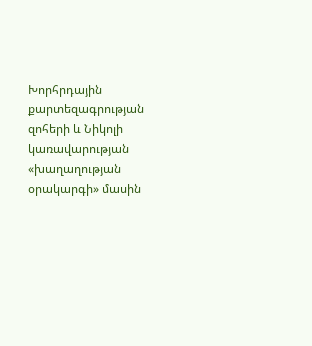Խորհրդային քարտեզագրության զոհերի և Նիկոլի կառավարության «խաղաղության օրակարգի» մասին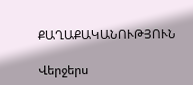ՔԱՂԱՔԱԿԱՆՈՒԹՅՈՒՆ

Վերջերս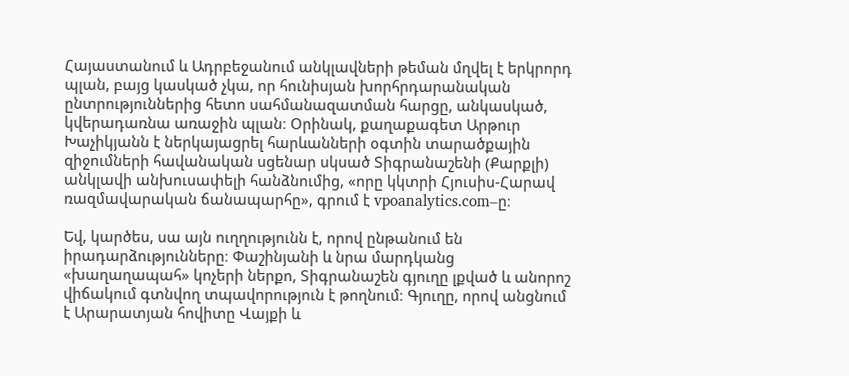Հայաստանում և Ադրբեջանում անկլավների թեման մղվել է երկրորդ պլան, բայց կասկած չկա, որ հունիսյան խորհրդարանական ընտրություններից հետո սահմանազատման հարցը, անկասկած, կվերադառնա առաջին պլան։ Օրինակ, քաղաքագետ Արթուր Խաչիկյանն է ներկայացրել հարևանների օգտին տարածքային զիջումների հավանական սցենար սկսած Տիգրանաշենի (Քարքլի) անկլավի անխուսափելի հանձնումից, «որը կկտրի Հյուսիս-Հարավ ռազմավարական ճանապարհը», գրում է vpoanalytics.com–ը։

Եվ, կարծես, սա այն ուղղությունն է, որով ընթանում են իրադարձությունները։ Փաշինյանի և նրա մարդկանց «խաղաղապահ» կոչերի ներքո, Տիգրանաշեն գյուղը լքված և անորոշ վիճակում գտնվող տպավորություն է թողնում։ Գյուղը, որով անցնում է Արարատյան հովիտը Վայքի և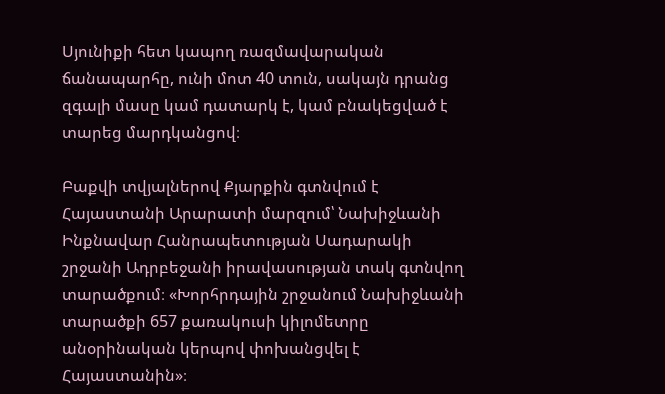Սյունիքի հետ կապող ռազմավարական ճանապարհը, ունի մոտ 40 տուն, սակայն դրանց զգալի մասը կամ դատարկ է, կամ բնակեցված է տարեց մարդկանցով։

Բաքվի տվյալներով Քյարքին գտնվում է Հայաստանի Արարատի մարզում՝ Նախիջևանի Ինքնավար Հանրապետության Սադարակի շրջանի Ադրբեջանի իրավասության տակ գտնվող տարածքում։ «Խորհրդային շրջանում Նախիջևանի տարածքի 657 քառակուսի կիլոմետրը անօրինական կերպով փոխանցվել է Հայաստանին»։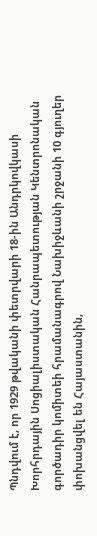Պնդվում է, որ 1929 թվականի փետրվարի 18-ին Անդրկովկասի Խորհրդային Սոցիալիստական Հանրապետության Կենտրոնական գործադիր կոմիտեի հրամանագրով Նախիջևանի շրջանի 10 գյուղեր փոխանցվել են Հայաստանին,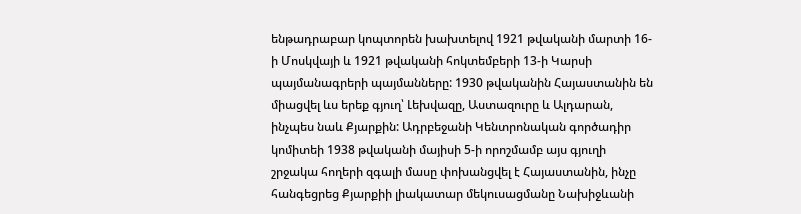ենթադրաբար կոպտորեն խախտելով 1921 թվականի մարտի 16-ի Մոսկվայի և 1921 թվականի հոկտեմբերի 13-ի Կարսի պայմանագրերի պայմանները: 1930 թվականին Հայաստանին են միացվել ևս երեք գյուղ՝ Լեխվազը, Աստազուրը և Ալդարան, ինչպես նաև Քյարքին: Ադրբեջանի Կենտրոնական գործադիր կոմիտեի 1938 թվականի մայիսի 5-ի որոշմամբ այս գյուղի շրջակա հողերի զգալի մասը փոխանցվել է Հայաստանին, ինչը հանգեցրեց Քյարքիի լիակատար մեկուսացմանը Նախիջևանի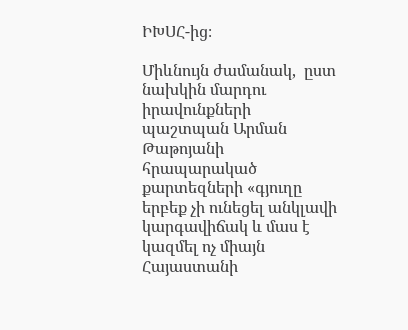ԻԽՍՀ-ից։

Միևնույն ժամանակ,  ըստ նախկին մարդու իրավունքների պաշտպան Արման Թաթոյանի հրապարակած քարտեզների «գյուղը երբեք չի ունեցել անկլավի կարգավիճակ և մաս է կազմել ոչ միայն Հայաստանի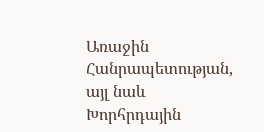Առաջին Հանրապետության, այլ նաև Խորհրդային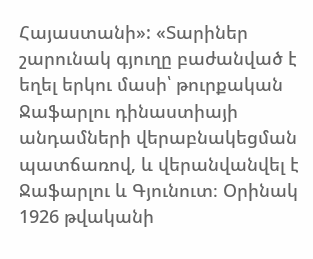Հայաստանի»: «Տարիներ շարունակ գյուղը բաժանված է եղել երկու մասի՝ թուրքական Ջաֆարլու դինաստիայի անդամների վերաբնակեցման պատճառով, և վերանվանվել է Ջաֆարլու և Գյունուտ։ Օրինակ 1926 թվականի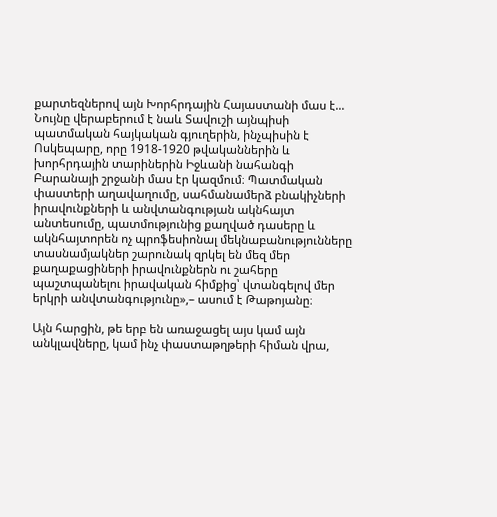քարտեզներով այն Խորհրդային Հայաստանի մաս է... Նույնը վերաբերում է նաև Տավուշի այնպիսի պատմական հայկական գյուղերին, ինչպիսին է Ոսկեպարը, որը 1918-1920 թվականներին և խորհրդային տարիներին Իջևանի նահանգի Բարանայի շրջանի մաս էր կազմում։ Պատմական փաստերի աղավաղումը, սահմանամերձ բնակիչների իրավունքների և անվտանգության ակնհայտ անտեսումը, պատմությունից քաղված դասերը և ակնհայտորեն ոչ պրոֆեսիոնալ մեկնաբանությունները տասնամյակներ շարունակ զրկել են մեզ մեր քաղաքացիների իրավունքներն ու շահերը պաշտպանելու իրավական հիմքից՝ վտանգելով մեր երկրի անվտանգությունը»,– ասում է Թաթոյանը։

Այն հարցին, թե երբ են առաջացել այս կամ այն անկլավները, կամ ինչ փաստաթղթերի հիման վրա,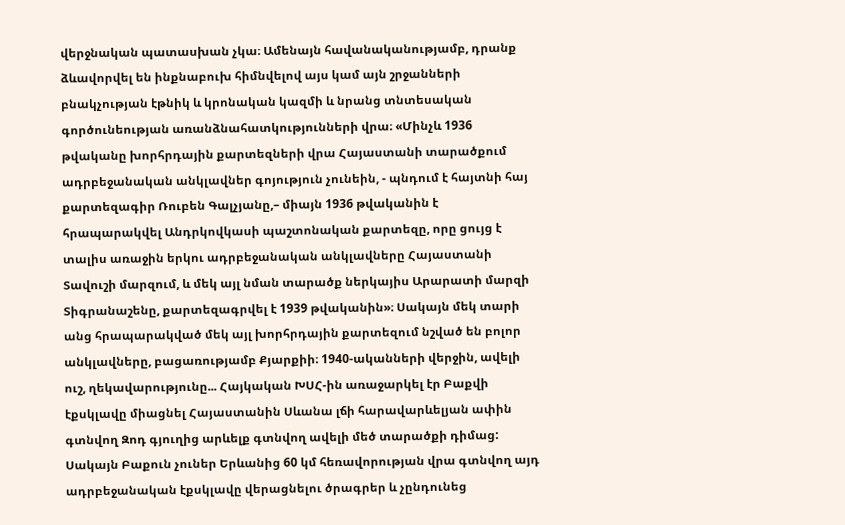վերջնական պատասխան չկա։ Ամենայն հավանականությամբ, դրանք ձևավորվել են ինքնաբուխ հիմնվելով այս կամ այն շրջանների բնակչության էթնիկ և կրոնական կազմի և նրանց տնտեսական գործունեության առանձնահատկությունների վրա։ «Մինչև 1936 թվականը խորհրդային քարտեզների վրա Հայաստանի տարածքում ադրբեջանական անկլավներ գոյություն չունեին, - պնդում է հայտնի հայ քարտեզագիր Ռուբեն Գալչյանը,– միայն 1936 թվականին է հրապարակվել Անդրկովկասի պաշտոնական քարտեզը, որը ցույց է տալիս առաջին երկու ադրբեջանական անկլավները Հայաստանի Տավուշի մարզում, և մեկ այլ նման տարածք ներկայիս Արարատի մարզի Տիգրանաշենը, քարտեզագրվել է 1939 թվականին»։ Սակայն մեկ տարի անց հրապարակված մեկ այլ խորհրդային քարտեզում նշված են բոլոր անկլավները, բացառությամբ Քյարքիի։ 1940-ականների վերջին, ավելի ուշ, ղեկավարությունը... Հայկական ԽՍՀ-ին առաջարկել էր Բաքվի էքսկլավը միացնել Հայաստանին Սևանա լճի հարավարևելյան ափին գտնվող Զոդ գյուղից արևելք գտնվող ավելի մեծ տարածքի դիմաց: Սակայն Բաքուն չուներ Երևանից 60 կմ հեռավորության վրա գտնվող այդ ադրբեջանական էքսկլավը վերացնելու ծրագրեր և չընդունեց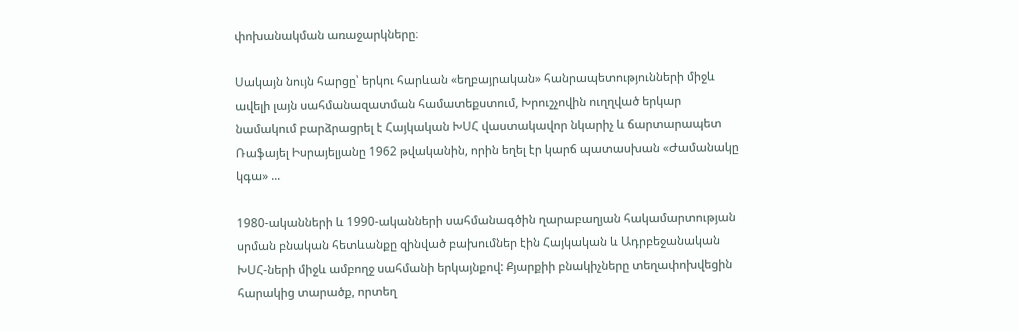փոխանակման առաջարկները։

Սակայն նույն հարցը՝ երկու հարևան «եղբայրական» հանրապետությունների միջև ավելի լայն սահմանազատման համատեքստում, Խրուշչովին ուղղված երկար նամակում բարձրացրել է Հայկական ԽՍՀ վաստակավոր նկարիչ և ճարտարապետ Ռաֆայել Իսրայելյանը 1962 թվականին, որին եղել էր կարճ պատասխան «Ժամանակը կգա» ...

1980-ականների և 1990-ականների սահմանագծին ղարաբաղյան հակամարտության սրման բնական հետևանքը զինված բախումներ էին Հայկական և Ադրբեջանական ԽՍՀ-ների միջև ամբողջ սահմանի երկայնքով: Քյարքիի բնակիչները տեղափոխվեցին հարակից տարածք, որտեղ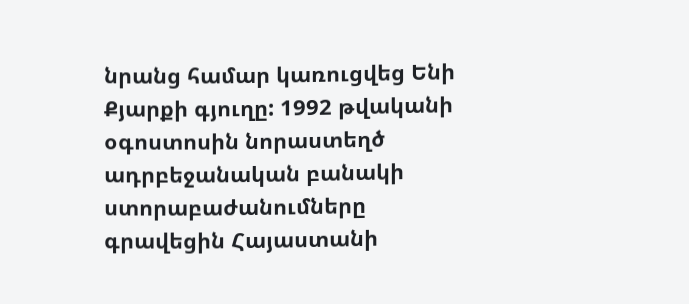նրանց համար կառուցվեց Ենի Քյարքի գյուղը: 1992 թվականի օգոստոսին նորաստեղծ ադրբեջանական բանակի ստորաբաժանումները գրավեցին Հայաստանի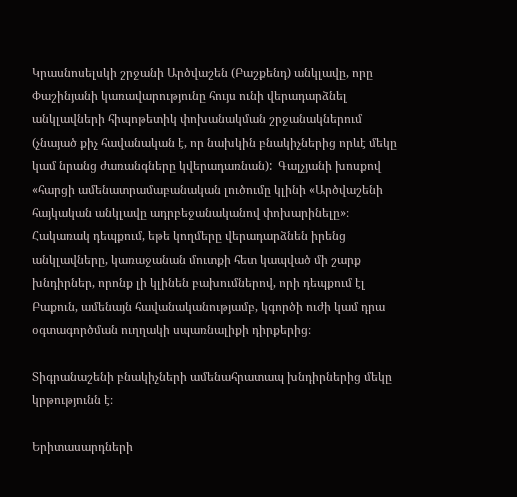Կրասնոսելսկի շրջանի Արծվաշեն (Բաշքենդ) անկլավը, որը Փաշինյանի կառավարությունը հույս ունի վերադարձնել անկլավների հիպոթետիկ փոխանակման շրջանակներում (չնայած քիչ հավանական է, որ նախկին բնակիչներից որևէ մեկը կամ նրանց ժառանգները կվերադառնան):  Գալչյանի խոսքով «հարցի ամենատրամաբանական լուծումը կլինի «Արծվաշենի հայկական անկլավը ադրբեջանականով փոխարինելը»։ Հակառակ դեպքում, եթե կողմերը վերադարձնեն իրենց անկլավները, կառաջանան մուտքի հետ կապված մի շարք խնդիրներ, որոնք լի կլինեն բախումներով, որի դեպքում էլ Բաքուն, ամենայն հավանականությամբ, կգործի ուժի կամ դրա օգտագործման ուղղակի սպառնալիքի դիրքերից։

Տիգրանաշենի բնակիչների ամենահրատապ խնդիրներից մեկը  կրթությունն է։

Երիտասարդների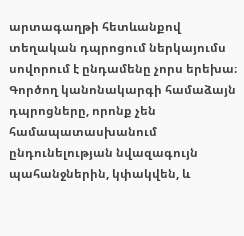արտագաղթի հետևանքով տեղական դպրոցում ներկայումս սովորում է ընդամենը չորս երեխա։ Գործող կանոնակարգի համաձայն դպրոցները, որոնք չեն համապատասխանում ընդունելության նվազագույն պահանջներին, կփակվեն, և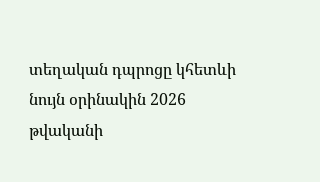տեղական դպրոցը կհետևի նույն օրինակին 2026 թվականի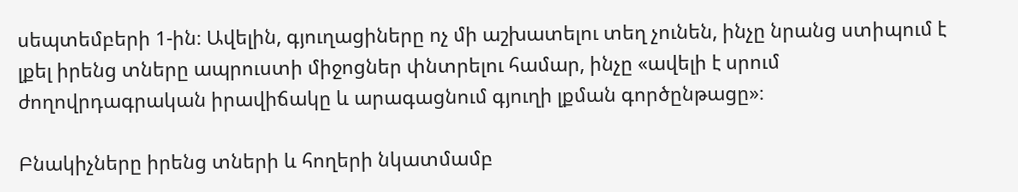սեպտեմբերի 1-ին։ Ավելին, գյուղացիները ոչ մի աշխատելու տեղ չունեն, ինչը նրանց ստիպում է լքել իրենց տները ապրուստի միջոցներ փնտրելու համար, ինչը «ավելի է սրում ժողովրդագրական իրավիճակը և արագացնում գյուղի լքման գործընթացը»։

Բնակիչները իրենց տների և հողերի նկատմամբ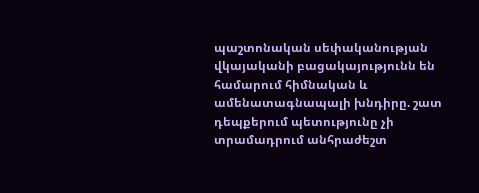պաշտոնական սեփականության վկայականի բացակայությունն են համարում հիմնական և ամենատագնապալի խնդիրը. շատ դեպքերում պետությունը չի տրամադրում անհրաժեշտ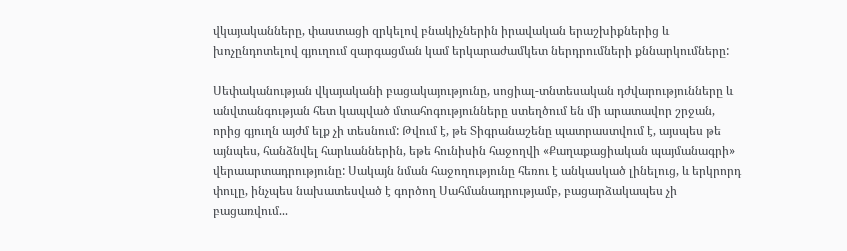վկայականները, փաստացի զրկելով բնակիչներին իրավական երաշխիքներից և խոչընդոտելով գյուղում զարգացման կամ երկարաժամկետ ներդրումների քննարկումները:

Սեփականության վկայականի բացակայությունը, սոցիալ-տնտեսական դժվարությունները և անվտանգության հետ կապված մտահոգությունները ստեղծում են մի արատավոր շրջան, որից գյուղն այժմ ելք չի տեսնում: Թվում է, թե Տիգրանաշենը պատրաստվում է, այսպես թե այնպես, հանձնվել հարևաններին, եթե հունիսին հաջողվի «Քաղաքացիական պայմանագրի» վերաարտադրությունը: Սակայն նման հաջողությունը հեռու է անկասկած լինելուց, և երկրորդ փուլը, ինչպես նախատեսված է գործող Սահմանադրությամբ, բացարձակապես չի բացառվում...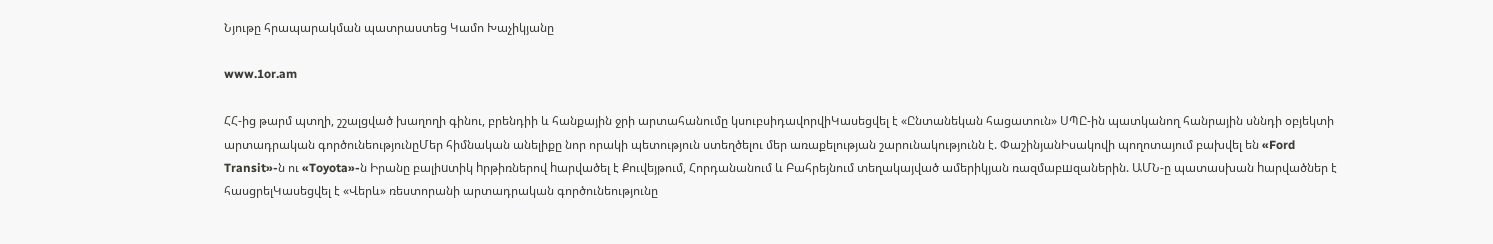Նյութը հրապարակման պատրաստեց Կամո Խաչիկյանը

www.1or.am

ՀՀ-ից թարմ պտղի, շշալցված խաղողի գինու, բրենդիի և հանքային ջրի արտահանումը կսուբսիդավորվիԿասեցվել է «Ընտանեկան հացատուն» ՍՊԸ-ին պատկանող հանրային սննդի օբյեկտի արտադրական գործունեությունըՄեր հիմնական անելիքը նոր որակի պետություն ստեղծելու մեր առաքելության շարունակությունն է. ՓաշինյանԻսակովի պողոտայում բախվել են «Ford Transit»-ն ու «Toyota»-ն Իրանը բալիuտիկ hրթիռներով hարվածել է Քուվեյթում, Հորդանանում և Բահրեյնում տեղակայված ամերիկյան ռազմաբшզաներին. ԱՄՆ-ը պատասխան hարվածներ է հասցրելԿասեցվել է «Վերև» ռեստորանի արտադրական գործունեությունը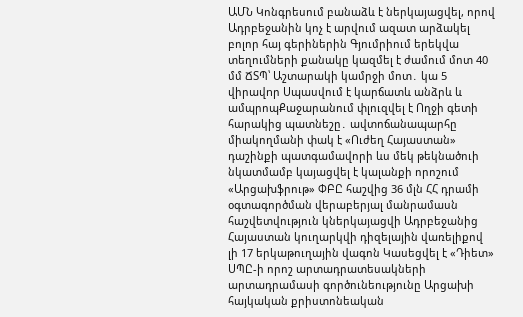ԱՄՆ Կոնգրեսում բանաձև է ներկայացվել, որով Ադրբեջանին կոչ է արվում ազատ արձակել բոլոր հայ գերիներին Գյումրիում երեկվա տեղումների քանակը կազմել է ժամում մոտ 40 մմ ՃՏՊ՝ Աշտարակի կամրջի մոտ․ կա 5 վիրավnր Սպասվում է կարճատև անձրև և ամպրոպՔաջարանում փլուզվել է Ողջի գետի հարակից պատնեշը․ ավտոճանապարհը միակողմանի փակ է «Ուժեղ Հայաստան» դաշինքի պատգամավորի ևս մեկ թեկնածուի նկատմամբ կայացվել է կալանքի որոշում «Արցախֆրութ» ՓԲԸ հաշվից 36 մլն ՀՀ դրամի օգտագործման վերաբերյալ մանրամասն հաշվետվություն կներկայացվի Ադրբեջանից Հայաստան կուղարկվի դիզելային վառելիքով լի 17 երկաթուղային վագոն Կասեցվել է «Դիետ» ՍՊԸ-ի որոշ արտադրատեսակների արտադրամասի գործունեությունը Արցախի հայկական քրիստոնեական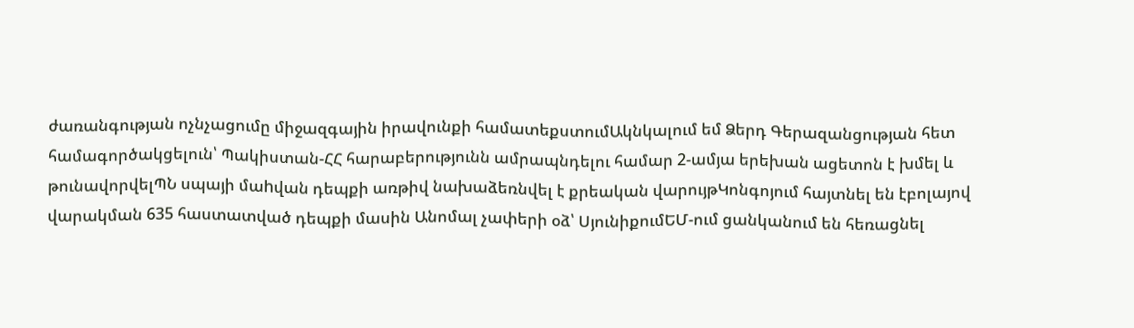ժառանգության ոչնչացումը միջազգային իրավունքի համատեքստումԱկնկալում եմ Ձերդ Գերազանցության հետ համագործակցելուն՝ Պակիստան-ՀՀ հարաբերությունն ամրապնդելու համար 2-ամյա երեխան ացետոն է խմել և թունավորվելՊՆ սպայի մաhվան դեպքի առթիվ նախաձեռնվել է քրեական վարույթԿոնգոյում հայտնել են էբոլայով վարակման 635 հաստատված դեպքի մասին Անոմալ չափերի օձ՝ ՍյունիքումԵՄ-ում ցանկանում են հեռացնել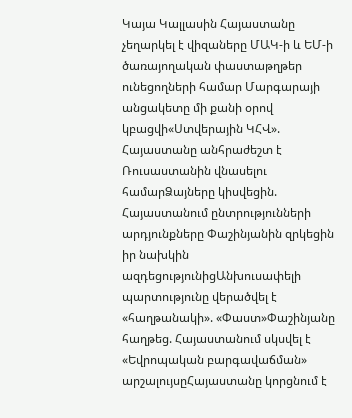Կայա Կալլասին Հայաստանը չեղարկել է վիզաները ՄԱԿ-ի և ԵՄ-ի ծառայողական փաստաթղթեր ունեցողների համար Մարգարայի անցակետը մի քանի օրով կբացվի«Ստվերային ԿՀՎ». Հայաստանը անհրաժեշտ է Ռուսաստանին վնասելու համարՁայները կիսվեցին. Հայաստանում ընտրությունների արդյունքները Փաշինյանին զրկեցին իր նախկին ազդեցությունիցԱնխուսափելի պարտությունը վերածվել է «հաղթանակի». «Փաստ»Փաշինյանը հաղթեց. Հայաստանում սկսվել է «Եվրոպական բարգավաճման» արշալույսըՀայաստանը կորցնում է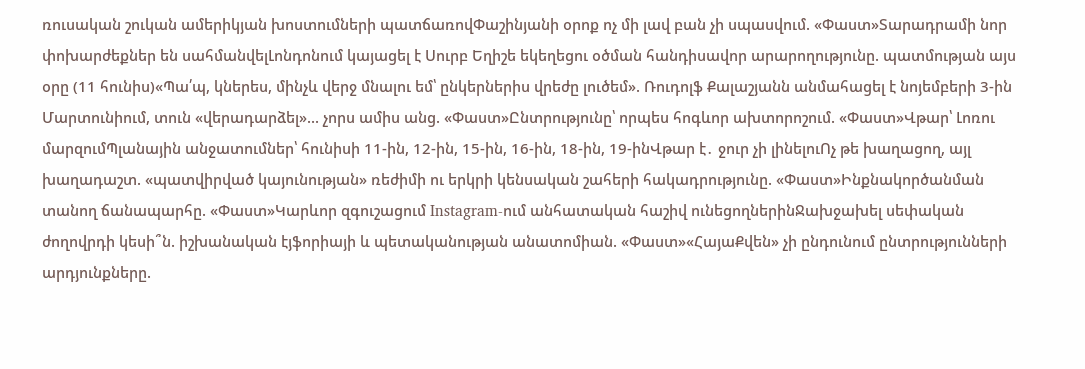ռուսական շուկան ամերիկյան խոստումների պատճառովՓաշինյանի օրոք ոչ մի լավ բան չի սպասվում. «Փաստ»Տարադրամի նոր փոխարժեքներ են սահմանվելԼոնդոնում կայացել է Սուրբ Եղիշե եկեղեցու օծման հանդիսավոր արարողությունը. պատմության այս օրը (11 հունիս)«Պա՛պ, կներես, մինչև վերջ մնալու եմ՝ ընկերներիս վրեժը լուծեմ». Ռուդոլֆ Քալաշյանն անմահացել է նոյեմբերի 3-ին Մարտունիում, տուն «վերադարձել»... չորս ամիս անց. «Փաստ»Ընտրությունը՝ որպես հոգևոր ախտորոշում. «Փաստ»Վթար՝ Լոռու մարզումՊլանային անջատումներ՝ հունիսի 11-ին, 12-ին, 15-ին, 16-ին, 18-ին, 19-ինՎթար է․ ջուր չի լինելուՈչ թե խաղացող, այլ խաղադաշտ. «պատվիրված կայունության» ռեժիմի ու երկրի կենսական շահերի հակադրությունը. «Փաստ»Ինքնակործանման տանող ճանապարհը. «Փաստ»Կարևոր զգուշացում Instagram-ում անհատական հաշիվ ունեցողներինՋախջախել սեփական ժողովրդի կեսի՞ն. իշխանական էյֆորիայի և պետականության անատոմիան. «Փաստ»«ՀայաՔվեն» չի ընդունում ընտրությունների արդյունքները.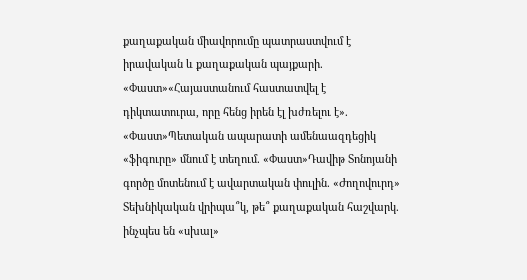քաղաքական միավորումը պատրաստվում է իրավական և քաղաքական պայքարի. «Փաստ»«Հայաստանում հաստատվել է դիկտատուրա, որը հենց իրեն էլ խժռելու է». «Փաստ»Պետական ապարատի ամենաազդեցիկ «ֆիգուրը» մնում է տեղում. «Փաստ»Դավիթ Տոնոյանի գործը մոտենում է ավարտական փուլին. «Ժողովուրդ» Տեխնիկական վրիպա՞կ, թե՞ քաղաքական հաշվարկ. ինչպես են «սխալ»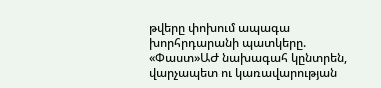թվերը փոխում ապագա խորհրդարանի պատկերը. «Փաստ»ԱԺ նախագահ կընտրեն, վարչապետ ու կառավարության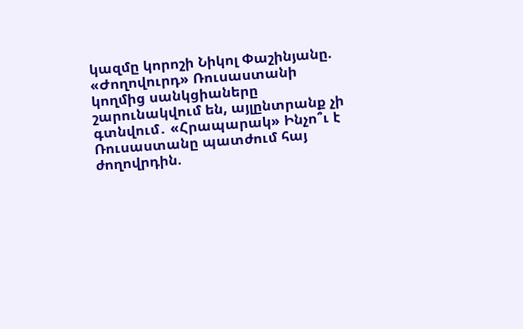կազմը կորոշի Նիկոլ Փաշինյանը. «Ժողովուրդ» Ռուսաստանի կողմից սանկցիաները շարունակվում են, այլընտրանք չի գտնվում․ «Հրապարակ» Ինչո՞ւ է Ռուսաստանը պատժում հայ ժողովրդին.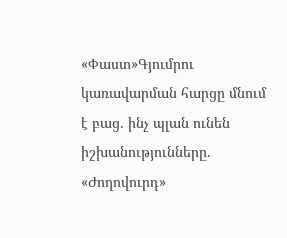«Փաստ»Գյումրու կառավարման հարցը մնում է բաց. ինչ պլան ունեն իշխանությունները. «Ժողովուրդ»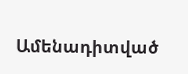Ամենադիտված